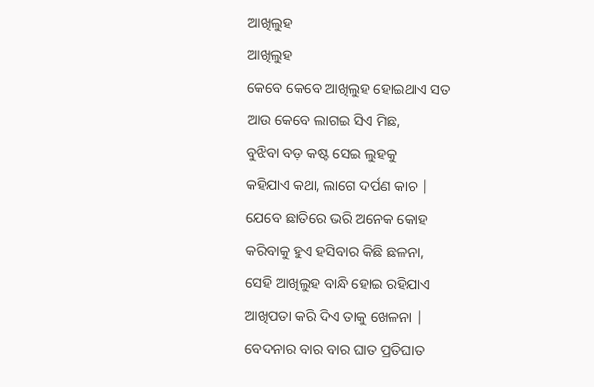ଆଖିଲୁହ
ଆଖିଲୁହ
କେବେ କେବେ ଆଖିଲୁହ ହୋଇଥାଏ ସତ
ଆଉ କେବେ ଲାଗଇ ସିଏ ମିଛ,
ବୁଝିବା ବଡ଼ କଷ୍ଟ ସେଇ ଲୁହକୁ
କହିଯାଏ କଥା, ଲାଗେ ଦର୍ପଣ କାଚ |
ଯେବେ ଛାତିରେ ଭରି ଅନେକ କୋହ
କରିବାକୁ ହୁଏ ହସିବାର କିଛି ଛଳନା,
ସେହି ଆଖିଲୁହ ବାନ୍ଧି ହୋଇ ରହିଯାଏ
ଆଖିପତା କରି ଦିଏ ତାକୁ ଖେଳନା |
ବେଦନାର ବାର ବାର ଘାତ ପ୍ରତିଘାତ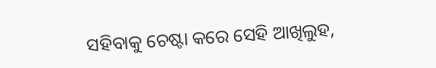ସହିବାକୁ ଚେଷ୍ଟା କରେ ସେହି ଆଖିଲୁହ,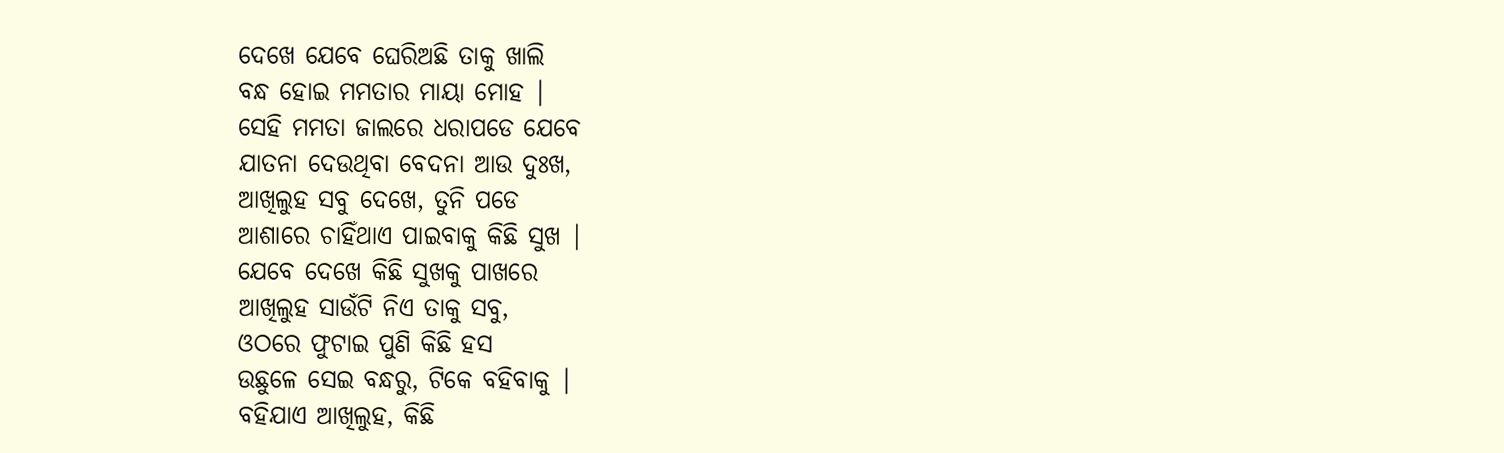ଦେଖେ ଯେବେ ଘେରିଅଛି ତାକୁ ଖାଲି
ବନ୍ଧ ହୋଇ ମମତାର ମାୟା ମୋହ |
ସେହି ମମତା ଜାଲରେ ଧରାପଡେ ଯେବେ
ଯାତନା ଦେଉଥିବା ବେଦନା ଆଉ ଦୁଃଖ,
ଆଖିଲୁହ ସବୁ ଦେଖେ, ତୁନି ପଡେ
ଆଶାରେ ଚାହିଁଥାଏ ପାଇବାକୁ କିଛି ସୁଖ |
ଯେବେ ଦେଖେ କିଛି ସୁଖକୁ ପାଖରେ
ଆଖିଲୁହ ସାଉଁଟି ନିଏ ତାକୁ ସବୁ,
ଓଠରେ ଫୁଟାଇ ପୁଣି କିଛି ହସ
ଉଛୁଳେ ସେଇ ବନ୍ଧରୁ, ଟିକେ ବହିବାକୁ |
ବହିଯାଏ ଆଖିଲୁହ, କିଛି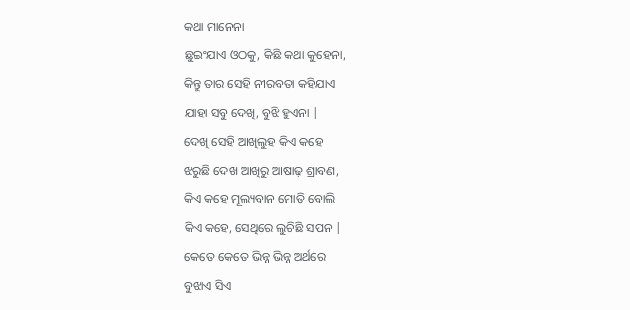କଥା ମାନେନା
ଛୁଇଂଯାଏ ଓଠକୁ, କିଛି କଥା କୁହେନା,
କିନ୍ତୁ ତାର ସେହି ନୀରବତା କହିଯାଏ
ଯାହା ସବୁ ଦେଖି, ବୁଝି ହୁଏନା |
ଦେଖି ସେହି ଆଖିଲୁହ କିଏ କହେ
ଝରୁଛି ଦେଖ ଆଖିରୁ ଆଷାଢ଼ ଶ୍ରାବଣ,
କିଏ କହେ ମୂଲ୍ୟବାନ ମୋତି ବୋଲି
କିଏ କହେ, ସେଥିରେ ଲୁଚିଛି ସପନ |
କେତେ କେତେ ଭିନ୍ନ ଭିନ୍ନ ଅର୍ଥରେ
ବୁଝାଏ ସିଏ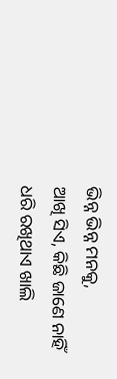ଭିନ୍ନ ଭିନ୍ନ ମନକୁ,
ଆଖି ସିଏ, କିଛି ଜାଣେ ନାହିଁ
ଧରି ରଖିଥାଏ ଖାଲି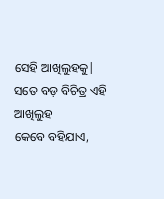ସେହି ଆଖିଲୁହକୁ|
ସତେ ବଡ଼ ବିଚିତ୍ର ଏହି ଆଖିଲୁହ
କେବେ ବହିଯାଏ,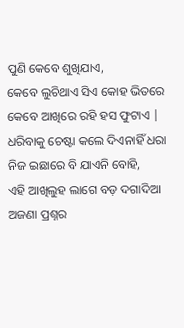ପୁଣି କେବେ ଶୁଖିଯାଏ,
କେବେ ଲୁଚିଥାଏ ସିଏ କୋହ ଭିତରେ
କେବେ ଆଖିରେ ରହି ହସ ଫୁଟାଏ |
ଧରିବାକୁ ଚେଷ୍ଟା କଲେ ଦିଏନାହିଁ ଧରା
ନିଜ ଇଛାରେ ବି ଯାଏନି ବୋହି,
ଏହି ଆଖିଲୁହ ଲାଗେ ବଡ଼ ଦଗାଦିଆ
ଅଜଣା ପ୍ରଶ୍ନର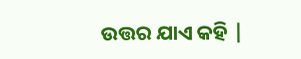ଉତ୍ତର ଯାଏ କହି |